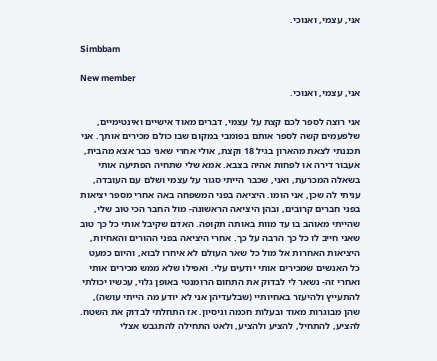אני, עצמי, ואנוכי.

Simbbam

New member
אני, עצמי, ואנוכי.

אני רוצה לספר לכם קצת על עצמי, דברים מאוד אישיים ואינטימיים, שלפעמים קשה לספר אותם בפומבי במקום שבו כולם מכירים אותך. אני תכננתי לצאת מהארון בגיל 18 וקצת, אולי אחרי שאני כבר אצא מהבית, אעבור דירה או לפחות אהיה בצבא. אמא שלי שתחיה הפתיעה אותי בשאלה המכרעת, ואני, שכבר הייתי סגור על עצמי ושלם עם העובדה, עניתי לה שכן, אני הומו. היציאה בפני המשפחה באה אחרי מספר יציאות בפני חברים קרובים, ובהן היציאה הראשונה- מול החבר הכי טוב שלי, שהייתי מאוהב בו עד מוות באותה תקופה. האדם שקיבל אותי כל כך טוב שאני חייב לו כל כך הרבה על כך. אחרי היציאה בפני ההורים והאחיות, היציאות האחרות אל מול כל שאר העולם לא איחרו לבוא, והיום כמעט כל האנשים שמכירים אותי יודעים עלי. ואפילו שלא ממש מכירים אותי
ואחרי זה- נשאר לי לבדוק את התחום הרומנטי באופן גלוי, עכשיו יכולתי להתעייץ ולהיעזר באחיותיי (שבלעדיהן אני לא יודע מה הייתי עושה), שהן מבוגרות מאוד ובעלות חכמה וניסיון. אז התחלתי לבדוק את השטח. להציע, להתחיל, להציע ולהציע, ולאט התחילה להתגבש אצלי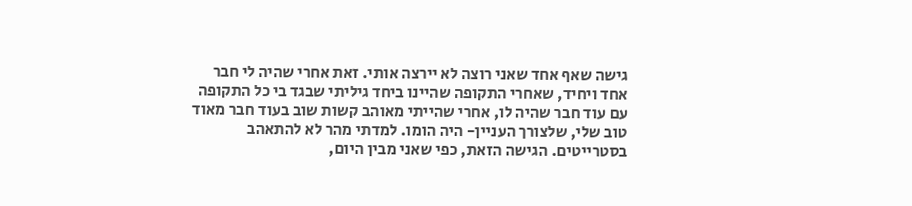גישה שאף אחד שאני רוצה לא יירצה אותי. זאת אחרי שהיה לי חבר אחד ויחיד, שאחרי התקופה שהיינו ביחד גיליתי שבגד בי כל התקופה עם עוד חבר שהיה לו, אחרי שהייתי מאוהב קשות שוב בעוד חבר מאוד טוב שלי, שלצורך העניין- היה הומו. למדתי מהר לא להתאהב בסטרייטים. הגישה הזאת, כפי שאני מבין היום,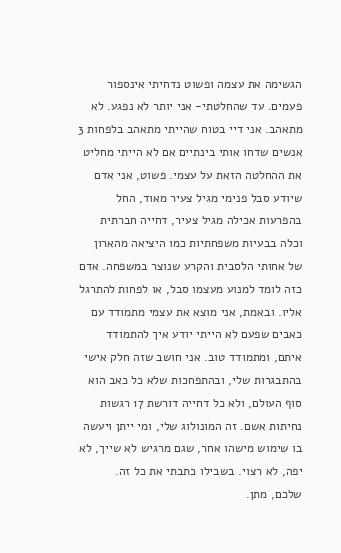הגשימה את עצמה ופשוט נדחיתי אינספור פעמים. עד שהחלטתי- אני יותר לא נפגע. לא מתאהב. אני דיי בטוח שהייתי מתאהב בלפחות 3 אנשים שדחו אותי בינתיים אם לא הייתי מחליט את ההחלטה הזאת על עצמי. פשוט, אני אדם שיודע סבל פנימי מגיל צעיר מאוד, החל בהפרעות אכילה מגיל צעיר, דחייה חברתית וכלה בבעיות משפחתיות כמו היציאה מהארון של אחותי הלסבית והקרע שנוצר במשפחה. אדם כזה לומד למנוע מעצמו סבל, או לפחות להתרגל אליו. ובאמת, אני מוצא את עצמי מתמודד עם כאבים שפעם לא הייתי יודע איך להתמודד איתם, ומתמודד טוב. אני חושב שזה חלק אישי בהתבגרות שלי, ובהתפחכות שלא כל כאב הוא סוף העולם, ולא כל דחייה דורשת 17 רגשות נחיתות אשם. זה המונולוג שלי, ומי ייתן ויעשה בו שימוש מישהו אחר, שגם מרגיש לא שייך, לא יפה, לא רצוי. בשבילו כתבתי את כל זה.
שלכם, מתן.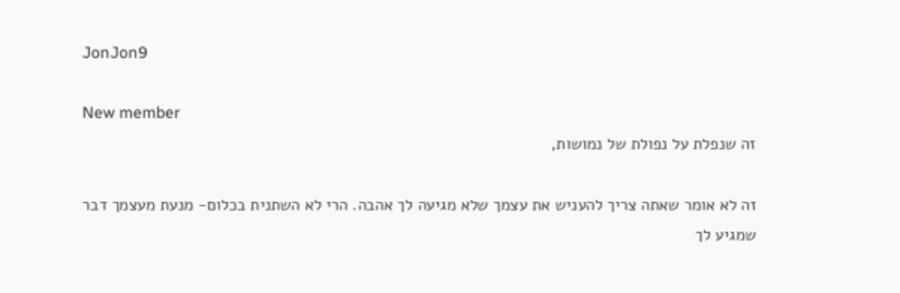JonJon9

New member
זה שנפלת על נפולת של נמושות,

זה לא אומר שאתה צריך להעניש את עצמך שלא מגיעה לך אהבה. הרי לא השתנית בכלום- מנעת מעצמך דבר שמגיע לך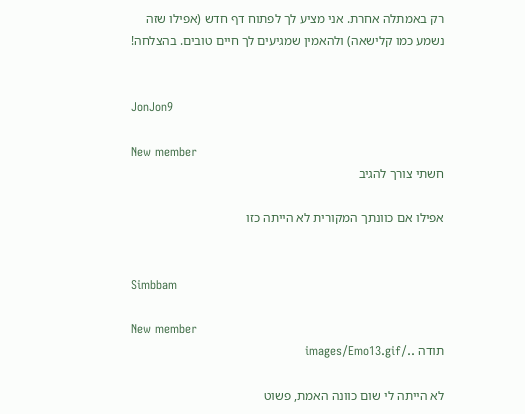רק באמתלה אחרת. אני מציע לך לפתוח דף חדש (אפילו שזה נשמע כמו קלישאה) ולהאמין שמגיעים לך חיים טובים. בהצלחה!


JonJon9

New member
חשתי צורך להגיב

אפילו אם כוונתך המקורית לא הייתה כזו


Simbbam

New member
תודה ../images/Emo13.gif

לא הייתה לי שום כוונה האמת, פשוט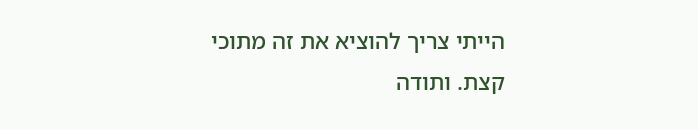הייתי צריך להוציא את זה מתוכי קצת. ותודה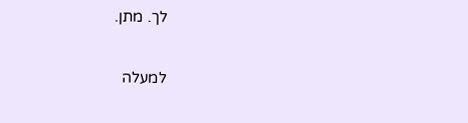לך. מתן.

למעלה